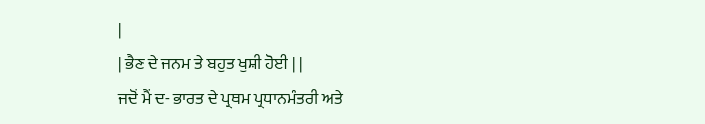|
| ਭੈਣ ਦੇ ਜਨਮ ਤੇ ਬਹੁਤ ਖੁਸ਼ੀ ਹੋਈ | |
ਜਦੋਂ ਮੈਂ ਦ- ਭਾਰਤ ਦੇ ਪ੍ਰਥਮ ਪ੍ਰਧਾਨਮੰਤਰੀ ਅਤੇ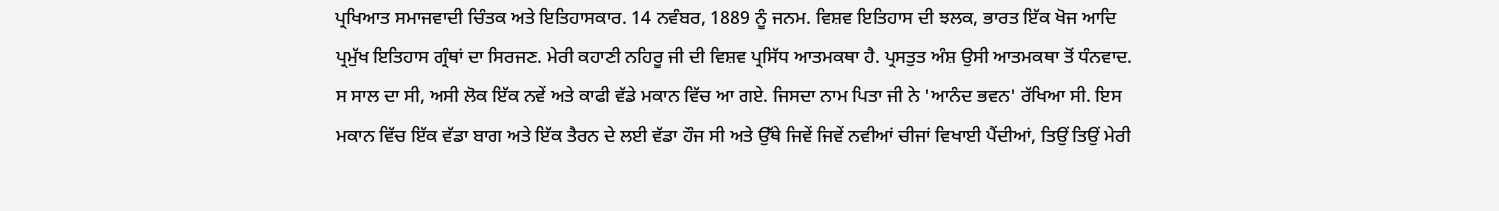ਪ੍ਰਖਿਆਤ ਸਮਾਜਵਾਦੀ ਚਿੰਤਕ ਅਤੇ ਇਤਿਹਾਸਕਾਰ. 14 ਨਵੰਬਰ, 1889 ਨੂੰ ਜਨਮ. ਵਿਸ਼ਵ ਇਤਿਹਾਸ ਦੀ ਝਲਕ, ਭਾਰਤ ਇੱਕ ਖੋਜ ਆਦਿ ਪ੍ਰਮੁੱਖ ਇਤਿਹਾਸ ਗ੍ਰੰਥਾਂ ਦਾ ਸਿਰਜਣ. ਮੇਰੀ ਕਹਾਣੀ ਨਹਿਰੂ ਜੀ ਦੀ ਵਿਸ਼ਵ ਪ੍ਰਸਿੱਧ ਆਤਮਕਥਾ ਹੈ. ਪ੍ਰਸਤੁਤ ਅੰਸ਼ ਉਸੀ ਆਤਮਕਥਾ ਤੋਂ ਧੰਨਵਾਦ.
ਸ ਸਾਲ ਦਾ ਸੀ, ਅਸੀ ਲੋਕ ਇੱਕ ਨਵੇਂ ਅਤੇ ਕਾਫੀ ਵੱਡੇ ਮਕਾਨ ਵਿੱਚ ਆ ਗਏ. ਜਿਸਦਾ ਨਾਮ ਪਿਤਾ ਜੀ ਨੇ 'ਆਨੰਦ ਭਵਨ' ਰੱਖਿਆ ਸੀ. ਇਸ ਮਕਾਨ ਵਿੱਚ ਇੱਕ ਵੱਡਾ ਬਾਗ ਅਤੇ ਇੱਕ ਤੈਰਨ ਦੇ ਲਈ ਵੱਡਾ ਹੌਜ ਸੀ ਅਤੇ ਉੱਥੇ ਜਿਵੇਂ ਜਿਵੇਂ ਨਵੀਆਂ ਚੀਜਾਂ ਵਿਖਾਈ ਪੈਂਦੀਆਂ, ਤਿਉਂ ਤਿਉਂ ਮੇਰੀ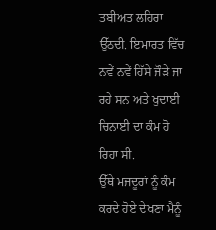ਤਬੀਅਤ ਲਹਿਰਾ ਉੱਠਦੀ. ਇਮਾਰਤ ਵਿੱਚ ਨਵੇਂ ਨਵੇਂ ਹਿੱਸੇ ਜੌੜੇ ਜਾ ਰਹੇ ਸਨ ਅਤੇ ਖੁਦਾਈ ਚਿਨਾਈ ਦਾ ਕੰਮ ਹੋ ਰਿਹਾ ਸੀ.
ਉੱਥੇ ਮਜਦੂਰਾਂ ਨੂੰ ਕੰਮ ਕਰਦੇ ਹੋਏ ਦੇਖਣਾ ਮੈਨੂੰ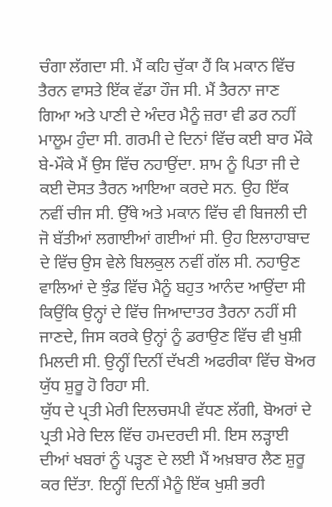ਚੰਗਾ ਲੱਗਦਾ ਸੀ. ਮੈਂ ਕਹਿ ਚੁੱਕਾ ਹੈਂ ਕਿ ਮਕਾਨ ਵਿੱਚ ਤੈਰਨ ਵਾਸਤੇ ਇੱਕ ਵੱਡਾ ਹੌਜ ਸੀ. ਮੈਂ ਤੈਰਨਾ ਜਾਣ ਗਿਆ ਅਤੇ ਪਾਣੀ ਦੇ ਅੰਦਰ ਮੈਨੂੰ ਜ਼ਰਾ ਵੀ ਡਰ ਨਹੀਂ ਮਾਲੂਮ ਹੁੰਦਾ ਸੀ. ਗਰਮੀ ਦੇ ਦਿਨਾਂ ਵਿੱਚ ਕਈ ਬਾਰ ਮੌਕੇ ਬੇ-ਮੌਕੇ ਮੈਂ ਉਸ ਵਿੱਚ ਨਹਾਉਂਦਾ. ਸ਼ਾਮ ਨੂੰ ਪਿਤਾ ਜੀ ਦੇ ਕਈ ਦੋਸਤ ਤੈਰਨ ਆਇਆ ਕਰਦੇ ਸਨ. ਉਹ ਇੱਕ ਨਵੀਂ ਚੀਜ ਸੀ. ਉੱਥੇ ਅਤੇ ਮਕਾਨ ਵਿੱਚ ਵੀ ਬਿਜਲੀ ਦੀ ਜੋ ਬੱਤੀਆਂ ਲਗਾਈਆਂ ਗਈਆਂ ਸੀ. ਉਹ ਇਲਾਹਾਬਾਦ ਦੇ ਵਿੱਚ ਉਸ ਵੇਲੇ ਬਿਲਕੁਲ ਨਵੀਂ ਗੱਲ ਸੀ. ਨਹਾਉਣ ਵਾਲਿਆਂ ਦੇ ਝੁੰਡ ਵਿੱਚ ਮੈਨੂੰ ਬਹੁਤ ਆਨੰਦ ਆਉਂਦਾ ਸੀ ਕਿਉਂਕਿ ਉਨ੍ਹਾਂ ਦੇ ਵਿੱਚ ਜਿਆਦਾਤਰ ਤੈਰਨਾ ਨਹੀਂ ਸੀ ਜਾਣਦੇ, ਜਿਸ ਕਰਕੇ ਉਨ੍ਹਾਂ ਨੂੰ ਡਰਾਉਣ ਵਿੱਚ ਵੀ ਖੁਸ਼ੀ ਮਿਲਦੀ ਸੀ. ਉਨ੍ਹੀਂ ਦਿਨੀਂ ਦੱਖਣੀ ਅਫਰੀਕਾ ਵਿੱਚ ਬੋਅਰ ਯੁੱਧ ਸ਼ੁਰੂ ਹੋ ਰਿਹਾ ਸੀ.
ਯੁੱਧ ਦੇ ਪ੍ਰਤੀ ਮੇਰੀ ਦਿਲਚਸਪੀ ਵੱਧਣ ਲੱਗੀ, ਬੋਅਰਾਂ ਦੇ ਪ੍ਰਤੀ ਮੇਰੇ ਦਿਲ ਵਿੱਚ ਹਮਦਰਦੀ ਸੀ. ਇਸ ਲੜ੍ਹਾਈ ਦੀਆਂ ਖਬਰਾਂ ਨੂੰ ਪੜ੍ਹਣ ਦੇ ਲਈ ਮੈਂ ਅਖ਼ਬਾਰ ਲੈਣ ਸ਼ੁਰੂ ਕਰ ਦਿੱਤਾ. ਇਨ੍ਹੀਂ ਦਿਨੀਂ ਮੈਨੂੰ ਇੱਕ ਖੁਸ਼ੀ ਭਰੀ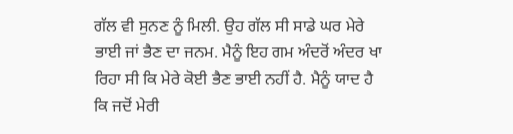ਗੱਲ ਵੀ ਸੁਨਣ ਨੂੰ ਮਿਲੀ. ਉਹ ਗੱਲ ਸੀ ਸਾਡੇ ਘਰ ਮੇਰੇ ਭਾਈ ਜਾਂ ਭੈਣ ਦਾ ਜਨਮ. ਮੈਨੂੰ ਇਹ ਗਮ ਅੰਦਰੋਂ ਅੰਦਰ ਖਾ ਰਿਹਾ ਸੀ ਕਿ ਮੇਰੇ ਕੋਈ ਭੈਣ ਭਾਈ ਨਹੀਂ ਹੈ. ਮੈਨੂੰ ਯਾਦ ਹੈ ਕਿ ਜਦੋਂ ਮੇਰੀ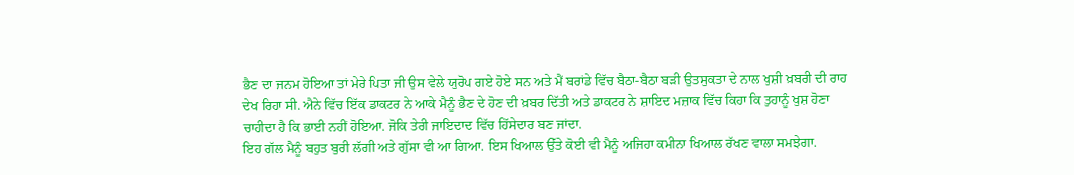ਭੈਣ ਦਾ ਜਨਮ ਹੋਇਆ ਤਾਂ ਮੇਰੇ ਪਿਤਾ ਜੀ ਉਸ ਵੇਲੇ ਯੁਰੋਪ ਗਏ ਹੋਏ ਸਨ ਅਤੇ ਮੈਂ ਬਰਾਂਡੇ ਵਿੱਚ ਬੈਠਾ-ਬੈਠਾ ਬੜੀ ਉਤਸੁਕਤਾ ਦੇ ਨਾਲ ਖੁਸ਼ੀ ਖ਼ਬਰੀ ਦੀ ਰਾਹ ਦੇਖ ਰਿਹਾ ਸੀ. ਐਨੇ ਵਿੱਚ ਇੱਕ ਡਾਕਟਰ ਨੇ ਆਕੇ ਮੈਨੂੰ ਭੈਣ ਦੇ ਹੋਣ ਦੀ ਖ਼ਬਰ ਦਿੱਤੀ ਅਤੇ ਡਾਕਟਰ ਨੇ ਸ਼ਾਇਦ ਮਜ਼ਾਕ ਵਿੱਚ ਕਿਹਾ ਕਿ ਤੁਹਾਨੂੰ ਖੁਸ਼ ਹੋਣਾ ਚਾਹੀਦਾ ਹੈ ਕਿ ਭਾਈ ਨਹੀਂ ਹੋਇਆ. ਜੋਕਿ ਤੇਰੀ ਜਾਇਦਾਦ ਵਿੱਚ ਹਿੱਸੇਦਾਰ ਬਣ ਜਾਂਦਾ.
ਇਹ ਗੱਲ ਮੈਨੂੰ ਬਹੁਤ ਬੁਰੀ ਲੱਗੀ ਅਤੇ ਗੁੱਸਾ ਵੀ ਆ ਗਿਆ. ਇਸ ਖਿਆਲ ਉੱਤੇ ਕੋਈ ਵੀ ਮੈਨੂੰ ਅਜਿਹਾ ਕਮੀਨਾ ਖਿਆਲ ਰੱਖਣ ਵਾਲਾ ਸਮਝੇਗਾ.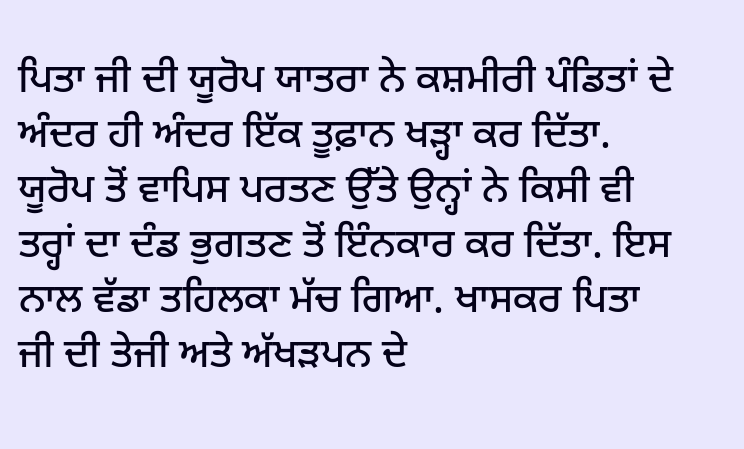ਪਿਤਾ ਜੀ ਦੀ ਯੂਰੋਪ ਯਾਤਰਾ ਨੇ ਕਸ਼ਮੀਰੀ ਪੰਡਿਤਾਂ ਦੇ ਅੰਦਰ ਹੀ ਅੰਦਰ ਇੱਕ ਤੂਫ਼ਾਨ ਖੜ੍ਹਾ ਕਰ ਦਿੱਤਾ. ਯੂਰੋਪ ਤੋਂ ਵਾਪਿਸ ਪਰਤਣ ਉੱਤੇ ਉਨ੍ਹਾਂ ਨੇ ਕਿਸੀ ਵੀ ਤਰ੍ਹਾਂ ਦਾ ਦੰਡ ਭੁਗਤਣ ਤੋਂ ਇੰਨਕਾਰ ਕਰ ਦਿੱਤਾ. ਇਸ ਨਾਲ ਵੱਡਾ ਤਹਿਲਕਾ ਮੱਚ ਗਿਆ. ਖਾਸਕਰ ਪਿਤਾ ਜੀ ਦੀ ਤੇਜੀ ਅਤੇ ਅੱਖੜਪਨ ਦੇ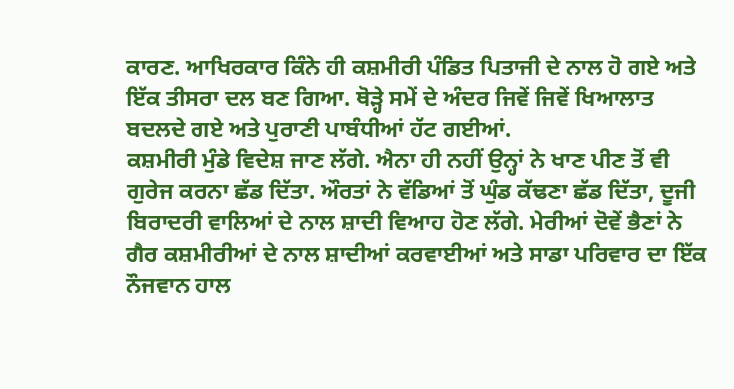ਕਾਰਣ. ਆਖਿਰਕਾਰ ਕਿੰਨੇ ਹੀ ਕਸ਼ਮੀਰੀ ਪੰਡਿਤ ਪਿਤਾਜੀ ਦੇ ਨਾਲ ਹੋ ਗਏ ਅਤੇ ਇੱਕ ਤੀਸਰਾ ਦਲ ਬਣ ਗਿਆ. ਥੋੜ੍ਹੇ ਸਮੇਂ ਦੇ ਅੰਦਰ ਜਿਵੇਂ ਜਿਵੇਂ ਖਿਆਲਾਤ ਬਦਲਦੇ ਗਏ ਅਤੇ ਪੁਰਾਣੀ ਪਾਬੰਧੀਆਂ ਹੱਟ ਗਈਆਂ.
ਕਸ਼ਮੀਰੀ ਮੁੰਡੇ ਵਿਦੇਸ਼ ਜਾਣ ਲੱਗੇ. ਐਨਾ ਹੀ ਨਹੀਂ ਉਨ੍ਹਾਂ ਨੇ ਖਾਣ ਪੀਣ ਤੋਂ ਵੀ ਗੁਰੇਜ ਕਰਨਾ ਛੱਡ ਦਿੱਤਾ. ਔਰਤਾਂ ਨੇ ਵੱਡਿਆਂ ਤੋਂ ਘੁੰਡ ਕੱਢਣਾ ਛੱਡ ਦਿੱਤਾ, ਦੂਜੀ ਬਿਰਾਦਰੀ ਵਾਲਿਆਂ ਦੇ ਨਾਲ ਸ਼ਾਦੀ ਵਿਆਹ ਹੋਣ ਲੱਗੇ. ਮੇਰੀਆਂ ਦੋਵੇਂ ਭੈਣਾਂ ਨੇ ਗੈਰ ਕਸ਼ਮੀਰੀਆਂ ਦੇ ਨਾਲ ਸ਼ਾਦੀਆਂ ਕਰਵਾਈਆਂ ਅਤੇ ਸਾਡਾ ਪਰਿਵਾਰ ਦਾ ਇੱਕ ਨੌਜਵਾਨ ਹਾਲ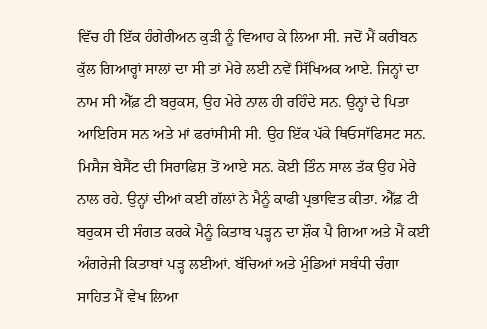ਵਿੱਚ ਹੀ ਇੱਕ ਹੰਗੇਰੀਅਨ ਕੁੜੀ ਨੂੰ ਵਿਆਹ ਕੇ ਲਿਆ ਸੀ. ਜਦੋਂ ਮੈਂ ਕਰੀਬਨ ਕੁੱਲ ਗਿਆਰ੍ਹਾਂ ਸਾਲਾਂ ਦਾ ਸੀ ਤਾਂ ਮੇਰੇ ਲਈ ਨਵੇਂ ਸਿੱਖਿਅਕ ਆਏ. ਜਿਨ੍ਹਾਂ ਦਾ ਨਾਮ ਸੀ ਐੱਫ਼ ਟੀ ਬਰੁਕਸ, ਉਹ ਮੇਰੇ ਨਾਲ ਹੀ ਰਹਿੰਦੇ ਸਨ. ਉਨ੍ਹਾਂ ਦੇ ਪਿਤਾ ਆਇਰਿਸ ਸਨ ਅਤੇ ਮਾਂ ਫਰਾਂਸੀਸੀ ਸੀ. ਉਹ ਇੱਕ ਪੱਕੇ ਥਿਓਸਾੱਫਿਸਟ ਸਨ. ਮਿਸੈਜ ਬੇਸੈਂਟ ਦੀ ਸਿਰਾਫਿਸ਼ ਤੋਂ ਆਏ ਸਨ. ਕੋਈ ਤਿੰਨ ਸਾਲ ਤੱਕ ਉਹ ਮੇਰੇ ਨਾਲ ਰਹੇ. ਉਨ੍ਹਾਂ ਦੀਆਂ ਕਈ ਗੱਲਾਂ ਨੇ ਮੈਨੂੰ ਕਾਫੀ ਪ੍ਰਭਾਵਿਤ ਕੀਤਾ. ਐੱਫ਼ ਟੀ ਬਰੁਕਸ ਦੀ ਸੰਗਤ ਕਰਕੇ ਮੈਨੂੰ ਕਿਤਾਬ ਪੜ੍ਹਨ ਦਾ ਸ਼ੌਕ ਪੈ ਗਿਆ ਅਤੇ ਮੈਂ ਕਈ ਅੰਗਰੇਜੀ ਕਿਤਾਬਾਂ ਪੜ੍ਹ ਲਈਆਂ. ਬੱਚਿਆਂ ਅਤੇ ਮੁੰਡਿਆਂ ਸਬੰਧੀ ਚੰਗਾ ਸਾਹਿਤ ਮੈਂ ਵੇਖ ਲਿਆ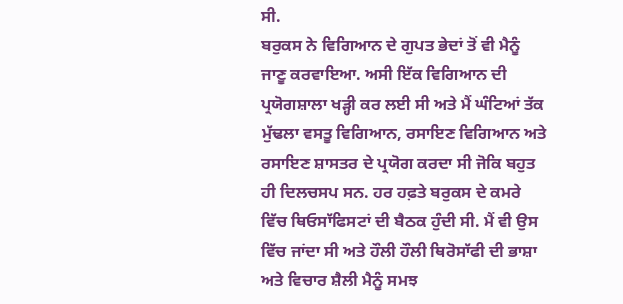ਸੀ.
ਬਰੁਕਸ ਨੇ ਵਿਗਿਆਨ ਦੇ ਗੁਪਤ ਭੇਦਾਂ ਤੋਂ ਵੀ ਮੈਨੂੰ ਜਾਣੂ ਕਰਵਾਇਆ. ਅਸੀ ਇੱਕ ਵਿਗਿਆਨ ਦੀ ਪ੍ਰਯੋਗਸ਼ਾਲਾ ਖੜ੍ਹੀ ਕਰ ਲਈ ਸੀ ਅਤੇ ਮੈਂ ਘੰਟਿਆਂ ਤੱਕ ਮੁੱਢਲਾ ਵਸਤੂ ਵਿਗਿਆਨ, ਰਸਾਇਣ ਵਿਗਿਆਨ ਅਤੇ ਰਸਾਇਣ ਸ਼ਾਸਤਰ ਦੇ ਪ੍ਰਯੋਗ ਕਰਦਾ ਸੀ ਜੋਕਿ ਬਹੁਤ ਹੀ ਦਿਲਚਸਪ ਸਨ. ਹਰ ਹਫ਼ਤੇ ਬਰੁਕਸ ਦੇ ਕਮਰੇ ਵਿੱਚ ਥਿਓਸਾੱਫਿਸਟਾਂ ਦੀ ਬੈਠਕ ਹੁੰਦੀ ਸੀ. ਮੈਂ ਵੀ ਉਸ ਵਿੱਚ ਜਾਂਦਾ ਸੀ ਅਤੇ ਹੌਲੀ ਹੌਲੀ ਥਿਰੋਸਾੱਫੀ ਦੀ ਭਾਸ਼ਾ ਅਤੇ ਵਿਚਾਰ ਸ਼ੈਲੀ ਮੈਨੂੰ ਸਮਝ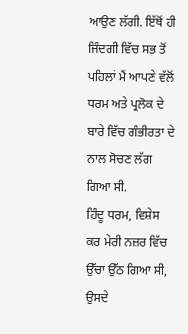ਆਉਣ ਲੱਗੀ. ਇੱਥੋਂ ਹੀ ਜਿੰਦਗੀ ਵਿੱਚ ਸਭ ਤੋਂ ਪਹਿਲਾਂ ਮੈਂ ਆਪਣੇ ਵੱਲੋਂ ਧਰਮ ਅਤੇ ਪ੍ਰਲੋਕ ਦੇ ਬਾਰੇ ਵਿੱਚ ਗੰਭੀਰਤਾ ਦੇ ਨਾਲ ਸੋਚਣ ਲੱਗ ਗਿਆ ਸੀ.
ਹਿੰਦੂ ਧਰਮ, ਵਿਸ਼ੇਸ ਕਰ ਮੇਰੀ ਨਜ਼ਰ ਵਿੱਚ ਉੱਚਾ ਉੱਠ ਗਿਆ ਸੀ, ਉਸਦੇ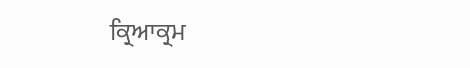ਕ੍ਰਿਆਕ੍ਰਮ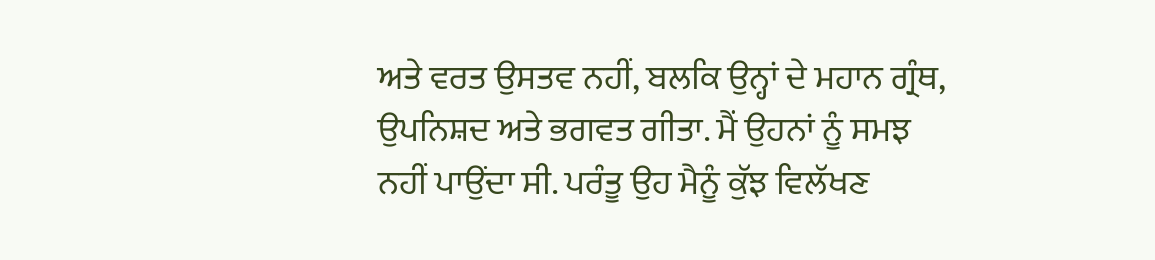ਅਤੇ ਵਰਤ ਉਸਤਵ ਨਹੀਂ, ਬਲਕਿ ਉਨ੍ਹਾਂ ਦੇ ਮਹਾਨ ਗ੍ਰੰਥ, ਉਪਨਿਸ਼ਦ ਅਤੇ ਭਗਵਤ ਗੀਤਾ. ਮੈਂ ਉਹਨਾਂ ਨੂੰ ਸਮਝ ਨਹੀਂ ਪਾਉਂਦਾ ਸੀ. ਪਰੰਤੂ ਉਹ ਮੈਨੂੰ ਕੁੱਝ ਵਿਲੱਖਣ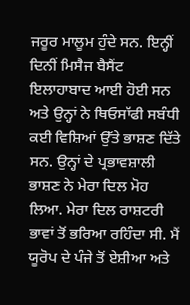ਜਰੂਰ ਮਾਲੂਮ ਹੁੰਦੇ ਸਨ. ਇਨ੍ਹੀਂ ਦਿਨੀਂ ਮਿਸੈਜ ਬੈਸੈਂਟ ਇਲਾਹਾਬਾਦ ਆਈ ਹੋਈ ਸਨ ਅਤੇ ਉਨ੍ਹਾਂ ਨੇ ਥਿਓਸਾੱਫੀ ਸਬੰਧੀ ਕਈ ਵਿਸ਼ਿਆਂ ਉੱਤੇ ਭਾਸ਼ਣ ਦਿੱਤੇ ਸਨ. ਉਨ੍ਹਾਂ ਦੇ ਪ੍ਰਭਾਵਸ਼ਾਲੀ ਭਾਸ਼ਣ ਨੇ ਮੇਰਾ ਦਿਲ ਮੋਹ ਲਿਆ. ਮੇਰਾ ਦਿਲ ਰਾਸ਼ਟਰੀ ਭਾਵਾਂ ਤੋਂ ਭਰਿਆ ਰਹਿੰਦਾ ਸੀ. ਮੈਂ ਯੂਰੋਪ ਦੇ ਪੰਜੇ ਤੋਂ ਏਸ਼ੀਆ ਅਤੇ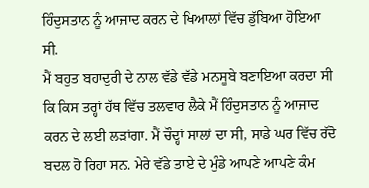ਹਿੰਦੁਸਤਾਨ ਨੂੰ ਆਜਾਦ ਕਰਨ ਦੇ ਖਿਆਲਾਂ ਵਿੱਚ ਡੁੱਬਿਆ ਹੋਇਆ ਸੀ.
ਮੈਂ ਬਹੁਤ ਬਹਾਦੁਰੀ ਦੇ ਨਾਲ ਵੱਡੇ ਵੱਡੇ ਮਨਸੂਬੇ ਬਣਾਇਆ ਕਰਦਾ ਸੀ ਕਿ ਕਿਸ ਤਰ੍ਹਾਂ ਹੱਥ ਵਿੱਚ ਤਲਵਾਰ ਲੈਕੇ ਮੈਂ ਹਿੰਦੁਸਤਾਨ ਨੂੰ ਆਜਾਦ ਕਰਨ ਦੇ ਲਈ ਲੜਾਂਗਾ. ਮੈਂ ਚੌਦ੍ਹਾਂ ਸਾਲਾਂ ਦਾ ਸੀ, ਸਾਡੇ ਘਰ ਵਿੱਚ ਰੱਦੋ ਬਦਲ ਹੋ ਰਿਹਾ ਸਨ. ਮੇਰੇ ਵੱਡੇ ਤਾਏ ਦੇ ਮੁੰਡੇ ਆਪਣੇ ਆਪਣੇ ਕੰਮ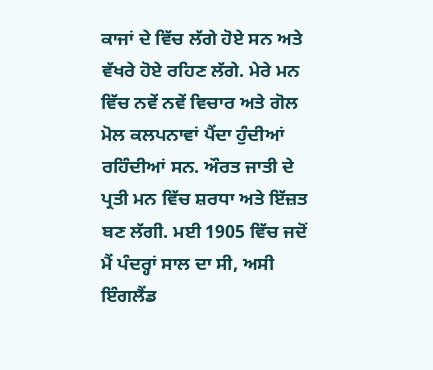ਕਾਜਾਂ ਦੇ ਵਿੱਚ ਲੱਗੇ ਹੋਏ ਸਨ ਅਤੇ ਵੱਖਰੇ ਹੋਏ ਰਹਿਣ ਲੱਗੇ. ਮੇਰੇ ਮਨ ਵਿੱਚ ਨਵੇਂ ਨਵੇਂ ਵਿਚਾਰ ਅਤੇ ਗੋਲ ਮੋਲ ਕਲਪਨਾਵਾਂ ਪੈਂਦਾ ਹੁੰਦੀਆਂ ਰਹਿੰਦੀਆਂ ਸਨ. ਔਰਤ ਜਾਤੀ ਦੇ ਪ੍ਰਤੀ ਮਨ ਵਿੱਚ ਸ਼ਰਧਾ ਅਤੇ ਇੱਜ਼ਤ ਬਣ ਲੱਗੀ. ਮਈ 1905 ਵਿੱਚ ਜਦੋਂ ਮੈਂ ਪੰਦਰ੍ਹਾਂ ਸਾਲ ਦਾ ਸੀ, ਅਸੀ ਇੰਗਲੈਂਡ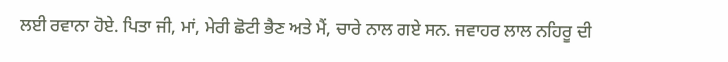ਲਈ ਰਵਾਨਾ ਹੋਏ. ਪਿਤਾ ਜੀ, ਮਾਂ, ਮੇਰੀ ਛੋਟੀ ਭੈਣ ਅਤੇ ਮੈਂ, ਚਾਰੇ ਨਾਲ ਗਏ ਸਨ. ਜਵਾਹਰ ਲਾਲ ਨਹਿਰੂ ਦੀ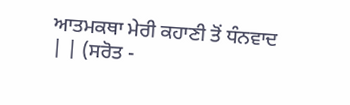ਆਤਮਕਥਾ ਮੇਰੀ ਕਹਾਣੀ ਤੋਂ ਧੰਨਵਾਦ
| | (ਸਰੋਤ -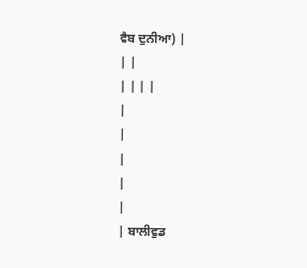ਵੈਬ ਦੁਨੀਆ) |
| |
| | | |
|
|
|
|
|
| ਬਾਲੀਵੁਡ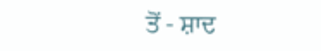ਤੋਂ - ਸ਼ਾਦ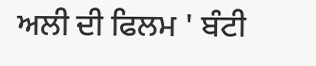ਅਲੀ ਦੀ ਫਿਲਮ ' ਬੰਟੀ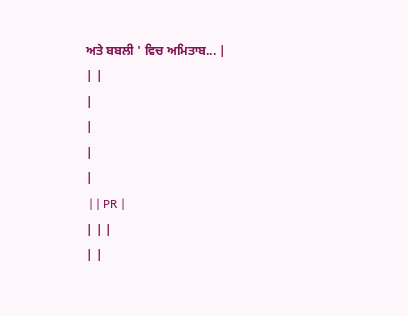ਅਤੇ ਬਬਲੀ ' ਵਿਚ ਅਮਿਤਾਬ... |
| |
|
|
|
|
 | | PR |
| | |
| |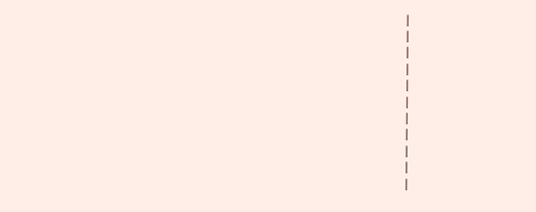|
|
|
|
|
|
|
|
|
|
|